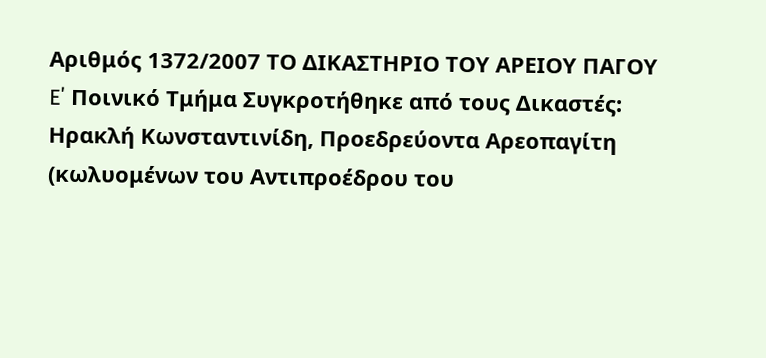Αριθμός 1372/2007 ΤΟ ΔΙΚΑΣΤΗΡΙΟ ΤΟΥ ΑΡΕΙΟΥ ΠΑΓΟΥ E΄ Ποινικό Τμήμα Συγκροτήθηκε από τους Δικαστές: Ηρακλή Κωνσταντινίδη, Προεδρεύοντα Αρεοπαγίτη (κωλυομένων του Αντιπροέδρου του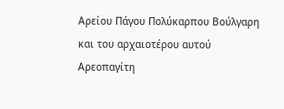Αρείου Πάγου Πολύκαρπου Βούλγαρη και του αρχαιοτέρου αυτού Αρεοπαγίτη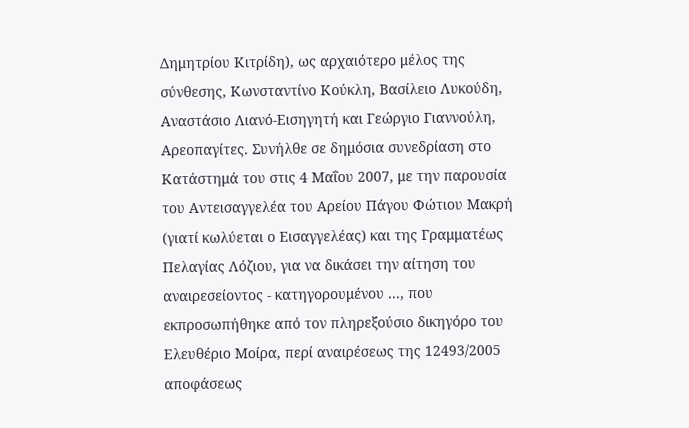Δημητρίου Κιτρίδη), ως αρχαιότερο μέλος της σύνθεσης, Κωνσταντίνο Κούκλη, Βασίλειο Λυκούδη, Αναστάσιο Λιανό-Εισηγητή και Γεώργιο Γιαννούλη, Αρεοπαγίτες. Συνήλθε σε δημόσια συνεδρίαση στο Κατάστημά του στις 4 Μαΐου 2007, με την παρουσία του Αντεισαγγελέα του Αρείου Πάγου Φώτιου Μακρή (γιατί κωλύεται ο Εισαγγελέας) και της Γραμματέως Πελαγίας Λόζιου, για να δικάσει την αίτηση του αναιρεσείοντος - κατηγορουμένου ..., που εκπροσωπήθηκε από τον πληρεξούσιο δικηγόρο του Ελευθέριο Μοίρα, περί αναιρέσεως της 12493/2005 αποφάσεως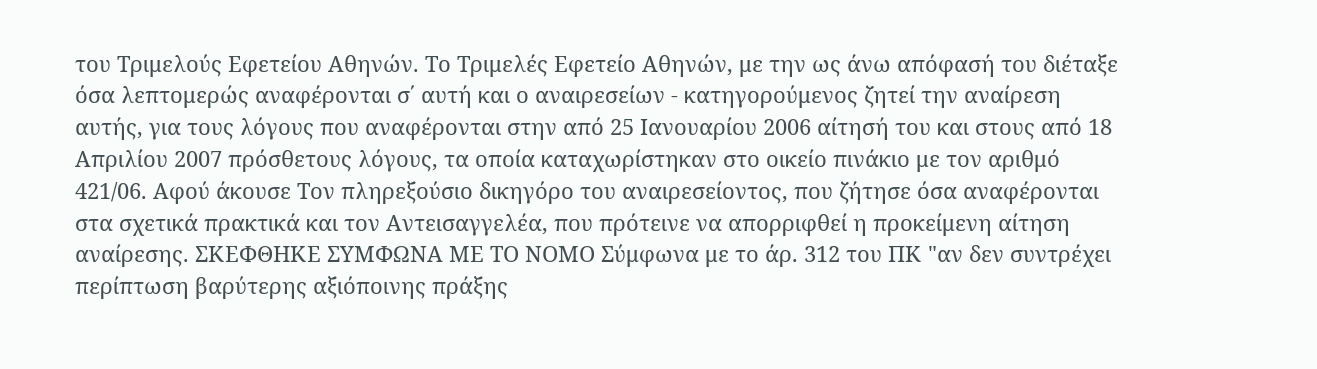του Τριμελούς Εφετείου Αθηνών. Το Τριμελές Εφετείο Αθηνών, με την ως άνω απόφασή του διέταξε όσα λεπτομερώς αναφέρονται σ΄ αυτή και ο αναιρεσείων - κατηγορούμενος ζητεί την αναίρεση αυτής, για τους λόγους που αναφέρονται στην από 25 Ιανουαρίου 2006 αίτησή του και στους από 18 Απριλίου 2007 πρόσθετους λόγους, τα οποία καταχωρίστηκαν στο οικείο πινάκιο με τον αριθμό 421/06. Αφού άκουσε Τον πληρεξούσιο δικηγόρο του αναιρεσείοντος, που ζήτησε όσα αναφέρονται στα σχετικά πρακτικά και τον Αντεισαγγελέα, που πρότεινε να απορριφθεί η προκείμενη αίτηση αναίρεσης. ΣΚΕΦΘΗΚΕ ΣΥΜΦΩΝΑ ΜΕ ΤΟ ΝΟΜΟ Σύμφωνα με το άρ. 312 του ΠΚ "αν δεν συντρέχει περίπτωση βαρύτερης αξιόποινης πράξης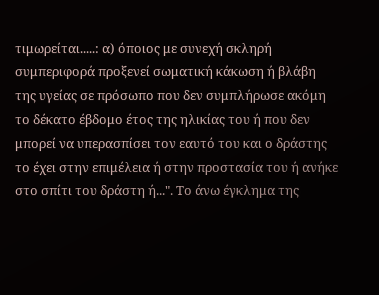τιμωρείται.....: α) όποιος με συνεχή σκληρή συμπεριφορά προξενεί σωματική κάκωση ή βλάβη της υγείας σε πρόσωπο που δεν συμπλήρωσε ακόμη το δέκατο έβδομο έτος της ηλικίας του ή που δεν μπορεί να υπερασπίσει τον εαυτό του και ο δράστης το έχει στην επιμέλεια ή στην προστασία του ή ανήκε στο σπίτι του δράστη ή...". Το άνω έγκλημα της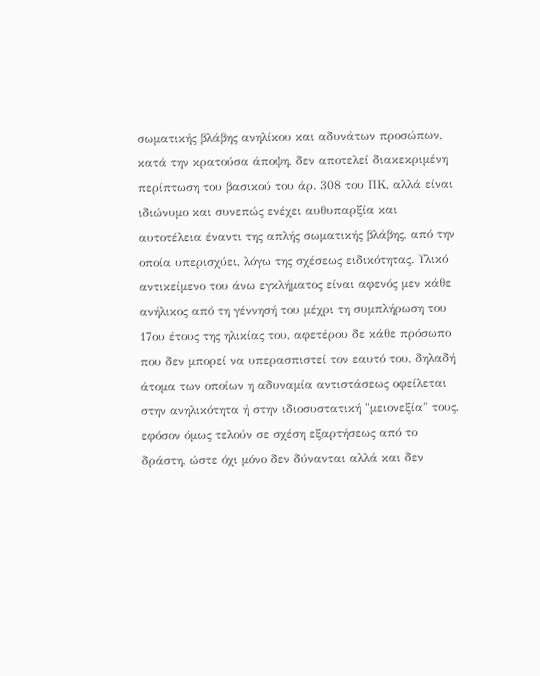σωματικής βλάβης ανηλίκου και αδυνάτων προσώπων, κατά την κρατούσα άποψη, δεν αποτελεί διακεκριμένη περίπτωση του βασικού του άρ. 308 του ΠΚ, αλλά είναι ιδιώνυμο και συνεπώς ενέχει αυθυπαρξία και αυτοτέλεια έναντι της απλής σωματικής βλάβης, από την οποία υπερισχύει, λόγω της σχέσεως ειδικότητας. Υλικό αντικείμενο του άνω εγκλήματος είναι αφενός μεν κάθε ανήλικος από τη γέννησή του μέχρι τη συμπλήρωση του 17ου έτους της ηλικίας του, αφετέρου δε κάθε πρόσωπο που δεν μπορεί να υπερασπιστεί τον εαυτό του, δηλαδή άτομα των οποίων η αδυναμία αντιστάσεως οφείλεται στην ανηλικότητα ή στην ιδιοσυστατική "μειονεξία" τους, εφόσον όμως τελούν σε σχέση εξαρτήσεως από το δράστη, ώστε όχι μόνο δεν δύνανται αλλά και δεν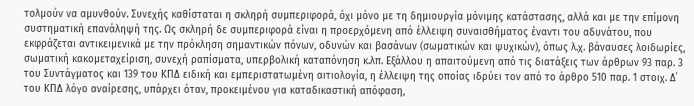τολμούν να αμυνθούν. Συνεχής καθίσταται η σκληρή συμπεριφορά, όχι μόνο με τη δημιουργία μόνιμης κατάστασης, αλλά και με την επίμονη συστηματική επανάληψή της. Ως σκληρή δε συμπεριφορά είναι η προερχόμενη από έλλειψη συναισθήματος έναντι του αδυνάτου, που εκφράζεται αντικειμενικά με την πρόκληση σημαντικών πόνων, οδυνών και βασάνων (σωματικών και ψυχικών), όπως λ.χ. βάναυσες λοιδωρίες, σωματική κακομεταχείριση, συνεχή ραπίσματα, υπερβολική καταπόνηση κ.λπ. Εξάλλου η απαιτούμενη από τις διατάξεις των άρθρων 93 παρ. 3 του Συντάγματος και 139 του ΚΠΔ ειδική και εμπεριστατωμένη αιτιολογία, η έλλειψη της οποίας ιδρύει τον από το άρθρο 510 παρ. 1 στοιχ. Δ΄ του ΚΠΔ λόγο αναίρεσης, υπάρχει όταν, προκειμένου για καταδικαστική απόφαση,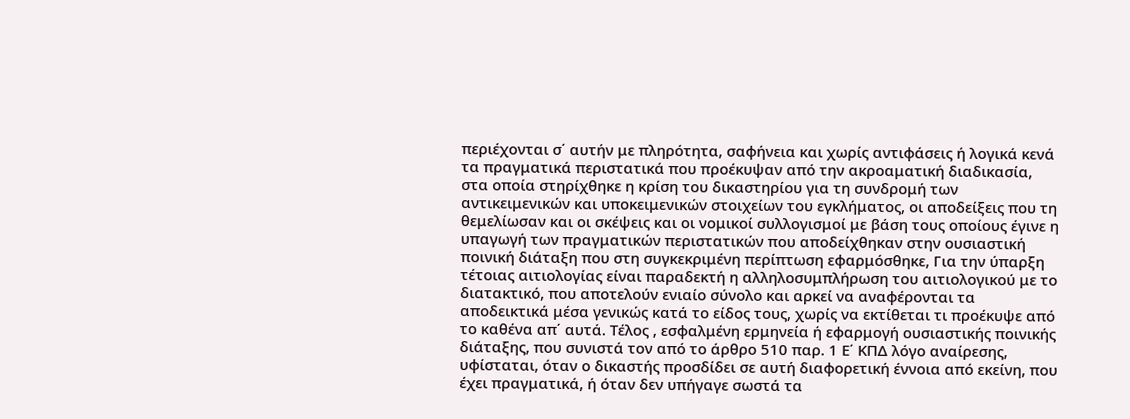περιέχονται σ΄ αυτήν με πληρότητα, σαφήνεια και χωρίς αντιφάσεις ή λογικά κενά τα πραγματικά περιστατικά που προέκυψαν από την ακροαματική διαδικασία, στα οποία στηρίχθηκε η κρίση του δικαστηρίου για τη συνδρομή των αντικειμενικών και υποκειμενικών στοιχείων του εγκλήματος, οι αποδείξεις που τη θεμελίωσαν και οι σκέψεις και οι νομικοί συλλογισμοί με βάση τους οποίους έγινε η υπαγωγή των πραγματικών περιστατικών που αποδείχθηκαν στην ουσιαστική ποινική διάταξη που στη συγκεκριμένη περίπτωση εφαρμόσθηκε, Για την ύπαρξη τέτοιας αιτιολογίας είναι παραδεκτή η αλληλοσυμπλήρωση του αιτιολογικού με το διατακτικό, που αποτελούν ενιαίο σύνολο και αρκεί να αναφέρονται τα αποδεικτικά μέσα γενικώς κατά το είδος τους, χωρίς να εκτίθεται τι προέκυψε από το καθένα απ΄ αυτά. Τέλος , εσφαλμένη ερμηνεία ή εφαρμογή ουσιαστικής ποινικής διάταξης, που συνιστά τον από το άρθρο 510 παρ. 1 Ε΄ ΚΠΔ λόγο αναίρεσης, υφίσταται, όταν ο δικαστής προσδίδει σε αυτή διαφορετική έννοια από εκείνη, που έχει πραγματικά, ή όταν δεν υπήγαγε σωστά τα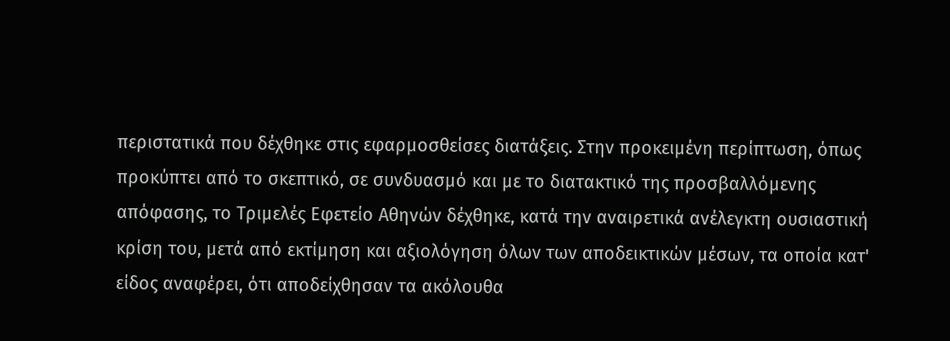περιστατικά που δέχθηκε στις εφαρμοσθείσες διατάξεις. Στην προκειμένη περίπτωση, όπως προκύπτει από το σκεπτικό, σε συνδυασμό και με το διατακτικό της προσβαλλόμενης απόφασης, το Τριμελές Εφετείο Αθηνών δέχθηκε, κατά την αναιρετικά ανέλεγκτη ουσιαστική κρίση του, μετά από εκτίμηση και αξιολόγηση όλων των αποδεικτικών μέσων, τα οποία κατ' είδος αναφέρει, ότι αποδείχθησαν τα ακόλουθα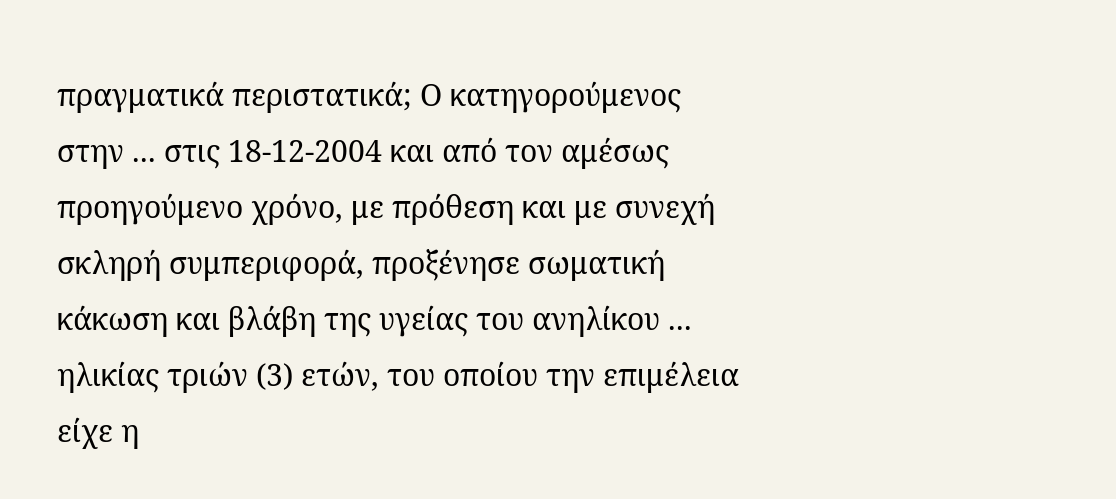πραγματικά περιστατικά; Ο κατηγορούμενος στην ... στις 18-12-2004 και από τον αμέσως προηγούμενο χρόνο, με πρόθεση και με συνεχή σκληρή συμπεριφορά, προξένησε σωματική κάκωση και βλάβη της υγείας του ανηλίκου ... ηλικίας τριών (3) ετών, του οποίου την επιμέλεια είχε η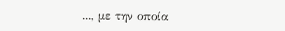..., με την οποία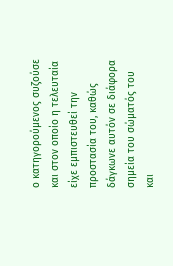ο κατηγορούμενος συζούσε και στον οποίο η τελευταία είχε εμπιστευθεί την προστασία του, καθώς δάγκωνε αυτόν σε διάφορα σημεία του σώματός του και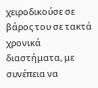χειροδικούσε σε βάρος του σε τακτά χρονικά διαστήματα, με συνέπεια να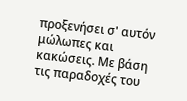προξενήσει σ' αυτόν μώλωπες και κακώσεις. Με βάση τις παραδοχές του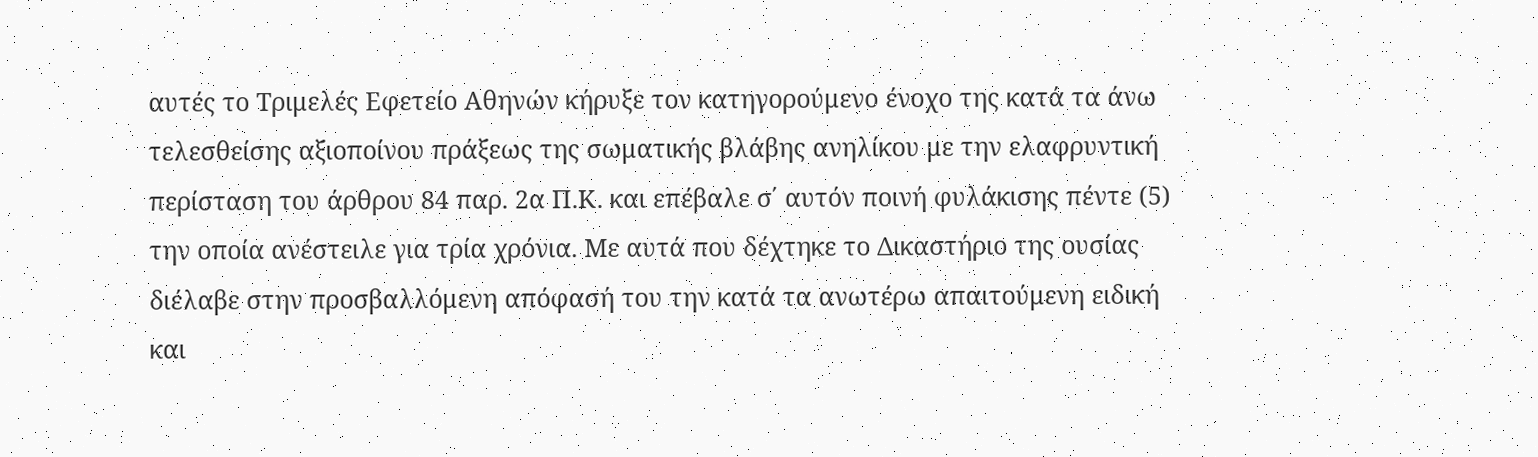αυτές το Τριμελές Εφετείο Αθηνών κήρυξε τον κατηγορούμενο ένοχο της κατά τα άνω τελεσθείσης αξιοποίνου πράξεως της σωματικής βλάβης ανηλίκου με την ελαφρυντική περίσταση του άρθρου 84 παρ. 2α Π.Κ. και επέβαλε σ΄ αυτόν ποινή φυλάκισης πέντε (5) την οποία ανέστειλε για τρία χρόνια. Με αυτά που δέχτηκε το Δικαστήριο της ουσίας διέλαβε στην προσβαλλόμενη απόφασή του την κατά τα ανωτέρω απαιτούμενη ειδική και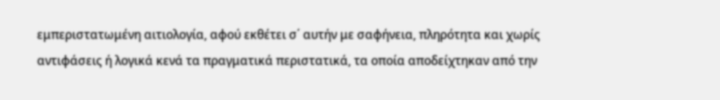εμπεριστατωμένη αιτιολογία, αφού εκθέτει σ΄ αυτήν με σαφήνεια, πληρότητα και χωρίς αντιφάσεις ή λογικά κενά τα πραγματικά περιστατικά, τα οποία αποδείχτηκαν από την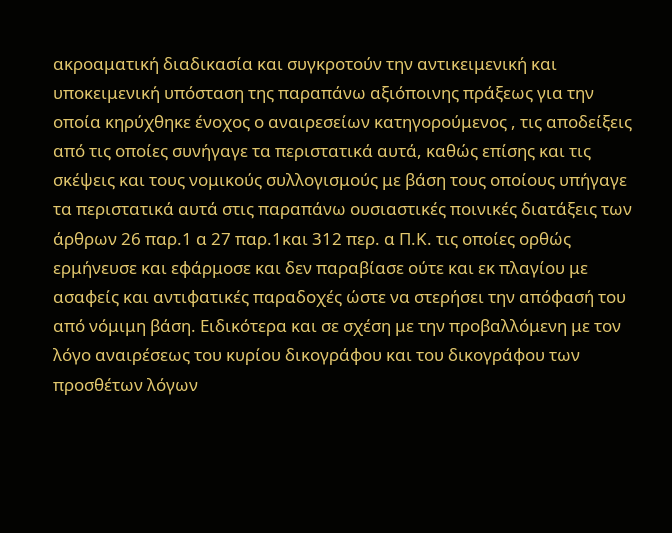ακροαματική διαδικασία και συγκροτούν την αντικειμενική και υποκειμενική υπόσταση της παραπάνω αξιόποινης πράξεως για την οποία κηρύχθηκε ένοχος ο αναιρεσείων κατηγορούμενος , τις αποδείξεις από τις οποίες συνήγαγε τα περιστατικά αυτά, καθώς επίσης και τις σκέψεις και τους νομικούς συλλογισμούς με βάση τους οποίους υπήγαγε τα περιστατικά αυτά στις παραπάνω ουσιαστικές ποινικές διατάξεις των άρθρων 26 παρ.1 α 27 παρ.1και 312 περ. α Π.Κ. τις οποίες ορθώς ερμήνευσε και εφάρμοσε και δεν παραβίασε ούτε και εκ πλαγίου με ασαφείς και αντιφατικές παραδοχές ώστε να στερήσει την απόφασή του από νόμιμη βάση. Ειδικότερα και σε σχέση με την προβαλλόμενη με τον λόγο αναιρέσεως του κυρίου δικογράφου και του δικογράφου των προσθέτων λόγων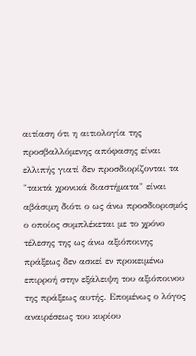αιτίαση ότι η αιτιολογία της προσβαλλόμενης απόφασης είναι ελλιπής γιατί δεν προσδιορίζονται τα "τακτά χρονικά διαστήματα" είναι αβάσιμη διότι ο ως άνω προσδιορισμός ο οποίος συμπλέκεται με το χρόνο τέλεσης της ως άνω αξιόποινης πράξεως δεν ασκεί εν προκειμένω επιρροή στην εξάλειψη του αξιόποινου της πράξεως αυτής. Επομένως ο λόγος αναιρέσεως του κυρίου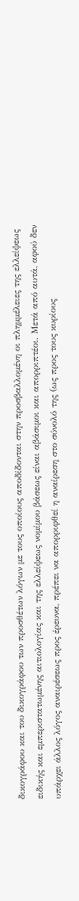δικογράφου και του δικογράφου των προσθέτων λόγων με τους οποίους αποδίδονται στην προσβαλλομένη οι πλημμέλειες της ελλείψεως ειδικής και εμπεριστατωμένης αιτιολογίας και της ελλείψεως νομίμου βάσεως είναι αβάσιμοι και απορριπτέοι. Μετά από αυτά, αφού δεν υπάρχει άλλος λόγος αναιρέσεως προς έρευνα, πρέπει να απορριφθεί η αναίρεση στο σύνολό της (ως προς τους κυρίους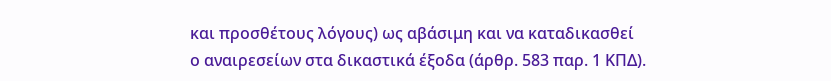και προσθέτους λόγους) ως αβάσιμη και να καταδικασθεί ο αναιρεσείων στα δικαστικά έξοδα (άρθρ. 583 παρ. 1 ΚΠΔ).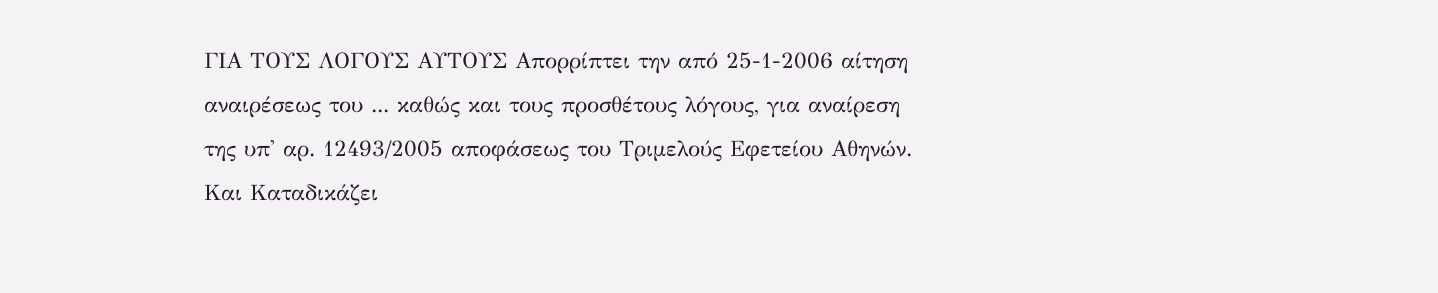ΓΙΑ ΤΟΥΣ ΛΟΓΟΥΣ ΑΥΤΟΥΣ Απορρίπτει την από 25-1-2006 αίτηση αναιρέσεως του ... καθώς και τους προσθέτους λόγους, για αναίρεση της υπ' αρ. 12493/2005 αποφάσεως του Τριμελούς Εφετείου Αθηνών. Και Καταδικάζει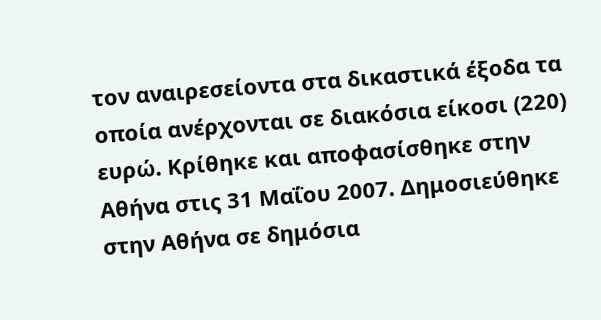τον αναιρεσείοντα στα δικαστικά έξοδα τα οποία ανέρχονται σε διακόσια είκοσι (220) ευρώ. Κρίθηκε και αποφασίσθηκε στην Αθήνα στις 31 Μαΐου 2007. Δημοσιεύθηκε στην Αθήνα σε δημόσια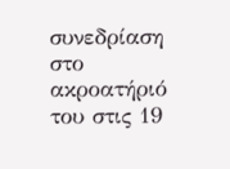συνεδρίαση στο ακροατήριό του στις 19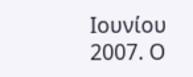Ιουνίου 2007. Ο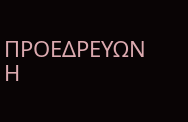ΠΡΟΕΔΡΕΥΩΝ Η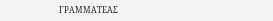ΓΡΑΜΜΑΤΕΑΣ